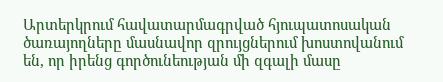Արտերկրում հավատարմագրված հյուպատոսական ծառայողները մասնավոր զրույցներում խոստովանում են, որ իրենց գործունեության մի զգալի մասը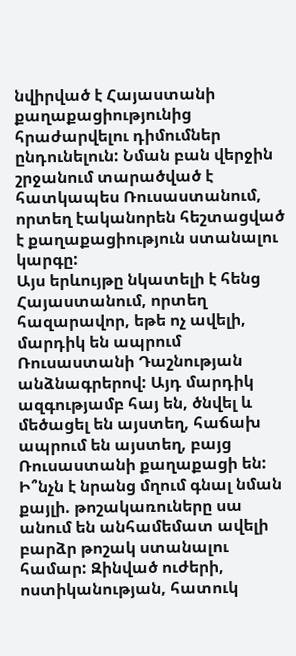նվիրված է Հայաստանի քաղաքացիությունից հրաժարվելու դիմումներ ընդունելուն: Նման բան վերջին շրջանում տարածված է հատկապես Ռուսաստանում, որտեղ էականորեն հեշտացված է քաղաքացիություն ստանալու կարգը:
Այս երևույթը նկատելի է հենց Հայաստանում, որտեղ հազարավոր, եթե ոչ ավելի, մարդիկ են ապրում Ռուսաստանի Դաշնության անձնագրերով: Այդ մարդիկ ազգությամբ հայ են, ծնվել և մեծացել են այստեղ, հաճախ ապրում են այստեղ, բայց Ռուսաստանի քաղաքացի են: Ի՞նչն է նրանց մղում գնալ նման քայլի. թոշակառուները սա անում են անհամեմատ ավելի բարձր թոշակ ստանալու համար: Զինված ուժերի, ոստիկանության, հատուկ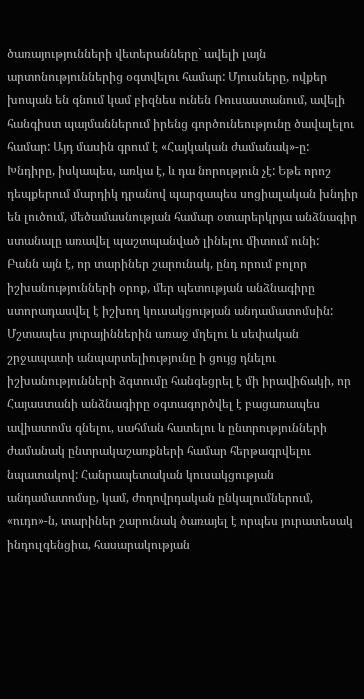ծառայությունների վետերանները` ավելի լայն արտոնություններից օգտվելու համար: Մյուսները, ովքեր խոպան են գնում կամ բիզնես ունեն Ռուսաստանում, ավելի հանգիստ պայմաններում իրենց գործունեությունը ծավալելու համար: Այդ մասին գրում է «Հայկական ժամանակ»-ը:
Խնդիրը, իսկապես, առկա է, և դա նորություն չէ: Եթե որոշ դեպքերում մարդիկ դրանով պարզապես սոցիալական խնդիր են լուծում, մեծամասնության համար օտարերկրյա անձնագիր ստանալը առավել պաշտպանված լինելու միտում ունի:
Բանն այն է, որ տարիներ շարունակ, ընդ որում բոլոր իշխանությունների օրոք, մեր պետության անձնագիրը ստորադասվել է իշխող կուսակցության անդամատոմսին: Մշտապես յուրայիններին առաջ մղելու և սեփական շրջապատի անպարտելիությունը ի ցույց դնելու իշխանությունների ձգտումը հանգեցրել է մի իրավիճակի, որ Հայաստանի անձնագիրը օգտագործվել է բացառապես ավիատոմս գնելու, սահման հատելու և ընտրությունների ժամանակ ընտրակաշառքների համար հերթագրվելու նպատակով: Հանրապետական կուսակցության անդամատոմսը, կամ, ժողովրդական ընկալումներում, «ուդո»-ն, տարիներ շարունակ ծառայել է որպես յուրատեսակ ինդուլգենցիա, հասարակության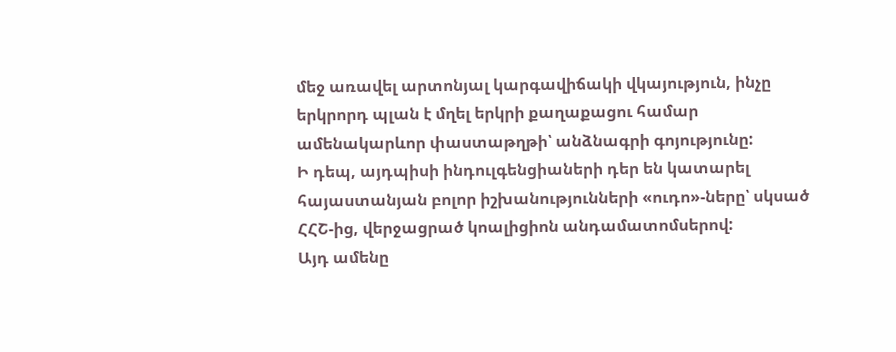մեջ առավել արտոնյալ կարգավիճակի վկայություն, ինչը երկրորդ պլան է մղել երկրի քաղաքացու համար ամենակարևոր փաստաթղթի՝ անձնագրի գոյությունը:
Ի դեպ, այդպիսի ինդուլգենցիաների դեր են կատարել հայաստանյան բոլոր իշխանությունների «ուդո»-ները՝ սկսած ՀՀՇ-ից, վերջացրած կոալիցիոն անդամատոմսերով:
Այդ ամենը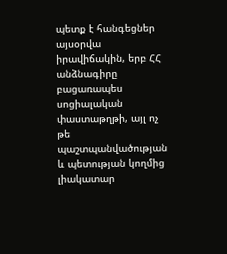պետք է հանգեցներ այսօրվա իրավիճակին, երբ ՀՀ անձնագիրը բացառապես սոցիալական փաստաթղթի, այլ ոչ թե պաշտպանվածության և պետության կողմից լիակատար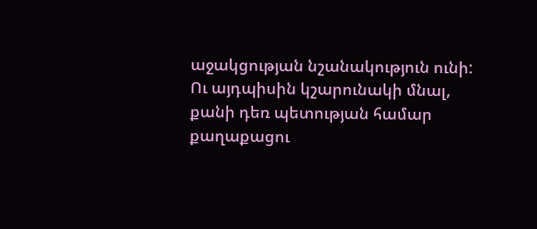աջակցության նշանակություն ունի: Ու այդպիսին կշարունակի մնալ, քանի դեռ պետության համար քաղաքացու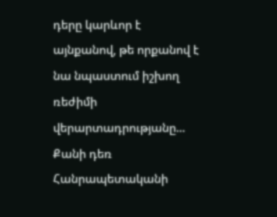դերը կարևոր է այնքանով, թե որքանով է նա նպաստում իշխող ռեժիմի վերարտադրությանը...
Քանի դեռ Հանրապետականի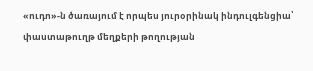«ուդո»-ն ծառայում է որպես յուրօրինակ ինդուլգենցիա՝ փաստաթուղթ մեղքերի թողության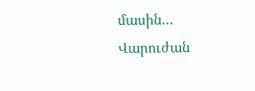մասին...
Վարուժան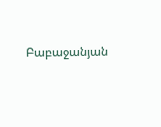Բաբաջանյան